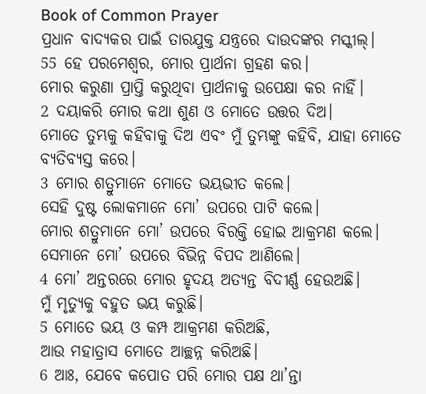Book of Common Prayer
ପ୍ରଧାନ ବାଦ୍ୟକର ପାଇଁ ତାରଯୁକ୍ତ ଯନ୍ତ୍ରରେ ଦାଉଦଙ୍କର ମସ୍କୀଲ୍।
55 ହେ ପରମେଶ୍ୱର, ମୋର ପ୍ରାର୍ଥନା ଗ୍ରହଣ କର।
ମୋର କରୁଣା ପ୍ରାପ୍ତି କରୁଥିବା ପ୍ରାର୍ଥନାକୁ ଉପେକ୍ଷା କର ନାହିଁ।
2 ଦୟାକରି ମୋର କଥା ଶୁଣ ଓ ମୋତେ ଉତ୍ତର ଦିଅ।
ମୋତେ ତୁମ୍ଭକୁ କହିବାକୁ ଦିଅ ଏବଂ ମୁଁ ତୁମ୍ଭଙ୍କୁ କହିବି, ଯାହା ମୋତେ ବ୍ୟତିବ୍ୟସ୍ତ କରେ।
3 ମୋର ଶତ୍ରୁମାନେ ମୋତେ ଭୟଭୀତ କଲେ।
ସେହି ଦୁଷ୍ଟ ଲୋକମାନେ ମୋ’ ଉପରେ ପାଟି କଲେ।
ମୋର ଶତ୍ରୁମାନେ ମୋ’ ଉପରେ ବିରକ୍ତି ହୋଇ ଆକ୍ରମଣ କଲେ।
ସେମାନେ ମୋ’ ଉପରେ ବିଭିନ୍ନ ବିପଦ ଆଣିଲେ।
4 ମୋ’ ଅନ୍ତରରେ ମୋର ହୃଦୟ ଅତ୍ୟନ୍ତ ବିଦୀର୍ଣ୍ଣ ହେଉଅଛି।
ମୁଁ ମୃତ୍ୟୁକୁ ବହୁତ ଭୟ କରୁଛି।
5 ମୋତେ ଭୟ ଓ କମ୍ପ ଆକ୍ରମଣ କରିଅଛି,
ଆଉ ମହାତ୍ରାସ ମୋତେ ଆଚ୍ଛନ୍ନ କରିଅଛି।
6 ଆଃ, ଯେବେ କପୋତ ପରି ମୋର ପକ୍ଷ ଥା’ନ୍ତା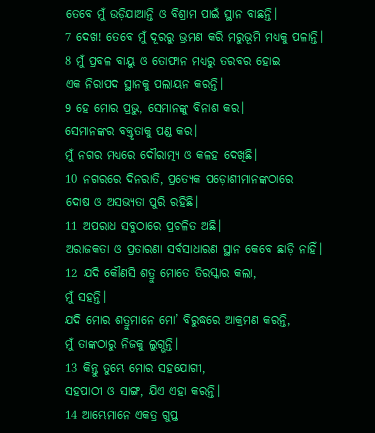ତେବେ ମୁଁ ଉଡ଼ିଯାଆନ୍ତି ଓ ବିଶ୍ରାମ ପାଇଁ ସ୍ଥାନ ବାଛନ୍ତି।
7 ଦେଖ! ତେବେ ମୁଁ ଦୂରରୁ ଭ୍ରମଣ କରି ମରୁଭୂମି ମଧ୍ୟକୁ ପଳାନ୍ତି।
8 ମୁଁ ପ୍ରବଳ ବାୟୁ ଓ ତୋଫାନ ମଧ୍ୟରୁ ତରବର ହୋଇ
ଏକ ନିରାପଦ ସ୍ଥାନକୁ ପଲାୟନ କରନ୍ତି।
9 ହେ ମୋର ପ୍ରଭୁ, ସେମାନଙ୍କୁ ବିନାଶ କର।
ସେମାନଙ୍କର ବକ୍ତୃତାକୁ ପଣ୍ଡ କର।
ମୁଁ ନଗର ମଧ୍ୟରେ ଦୌରାତ୍ମ୍ୟ ଓ କଳହ ଦେଖିଛି।
10 ନଗରରେ ଦିନରାତି, ପ୍ରତ୍ୟେକ ପଡ଼ୋଶୀମାନଙ୍କଠାରେ
ଦୋଷ ଓ ଅସଭ୍ୟତା ପୁରି ରହିଛି।
11 ଅପରାଧ ସବୁଠାରେ ପ୍ରଚଳିତ ଅଛି।
ଅରାଜକତା ଓ ପ୍ରତାରଣା ସର୍ବସାଧାରଣ ସ୍ଥାନ କେବେ ଛାଡ଼ି ନାହିଁ।
12 ଯଦି କୌଣସି ଶତ୍ରୁ ମୋତେ ତିରସ୍କାର କଲା,
ମୁଁ ସହନ୍ତି।
ଯଦି ମୋର ଶତ୍ରୁମାନେ ମୋ’ ବିରୁଦ୍ଧରେ ଆକ୍ରମଣ କରନ୍ତି,
ମୁଁ ତାଙ୍କଠାରୁ ନିଜକୁ ଲୁଗ୍ଭନ୍ତି।
13 କିନ୍ତୁ ତୁମ୍ଭେ ମୋର ସହଯୋଗୀ,
ସହପାଠୀ ଓ ସାଙ୍ଗ, ଯିଏ ଏହା କରନ୍ତି।
14 ଆମ୍ଭେମାନେ ଏକତ୍ର ଗୁପ୍ତ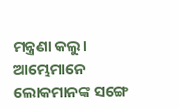ମନ୍ତ୍ରଣା କଲୁ।
ଆମ୍ଭେମାନେ ଲୋକମାନଙ୍କ ସଙ୍ଗେ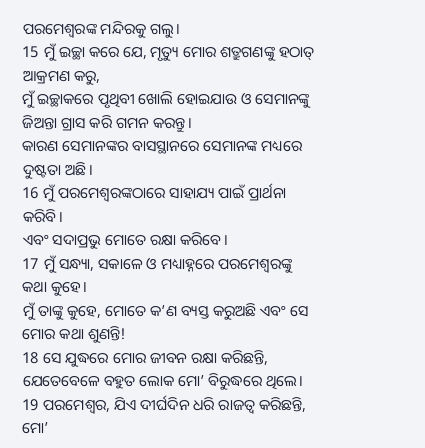ପରମେଶ୍ୱରଙ୍କ ମନ୍ଦିରକୁ ଗଲୁ।
15 ମୁଁ ଇଚ୍ଛା କରେ ଯେ, ମୃତ୍ୟୁ ମୋର ଶତ୍ରୁଗଣଙ୍କୁ ହଠାତ୍ ଆକ୍ରମଣ କରୁ,
ମୁଁ ଇଚ୍ଛାକରେ ପୃଥିବୀ ଖୋଲି ହୋଇଯାଉ ଓ ସେମାନଙ୍କୁ ଜିଅନ୍ତା ଗ୍ରାସ କରି ଗମନ କରନ୍ତୁ।
କାରଣ ସେମାନଙ୍କର ବାସସ୍ଥାନରେ ସେମାନଙ୍କ ମଧ୍ୟରେ ଦୁଷ୍ଟତା ଅଛି।
16 ମୁଁ ପରମେଶ୍ୱରଙ୍କଠାରେ ସାହାଯ୍ୟ ପାଇଁ ପ୍ରାର୍ଥନା କରିବି।
ଏବଂ ସଦାପ୍ରଭୁ ମୋତେ ରକ୍ଷା କରିବେ।
17 ମୁଁ ସନ୍ଧ୍ୟା, ସକାଳେ ଓ ମଧ୍ୟାହ୍ନରେ ପରମେଶ୍ୱରଙ୍କୁ କଥା କୁହେ।
ମୁଁ ତାଙ୍କୁ କୁହେ, ମୋତେ କ’ଣ ବ୍ୟସ୍ତ କରୁଅଛି ଏବଂ ସେ ମୋର କଥା ଶୁଣନ୍ତି!
18 ସେ ଯୁଦ୍ଧରେ ମୋର ଜୀବନ ରକ୍ଷା କରିଛନ୍ତି,
ଯେତେବେଳେ ବହୁତ ଲୋକ ମୋ’ ବିରୁଦ୍ଧରେ ଥିଲେ।
19 ପରମେଶ୍ୱର, ଯିଏ ଦୀର୍ଘଦିନ ଧରି ରାଜତ୍ୱ କରିଛନ୍ତି,
ମୋ’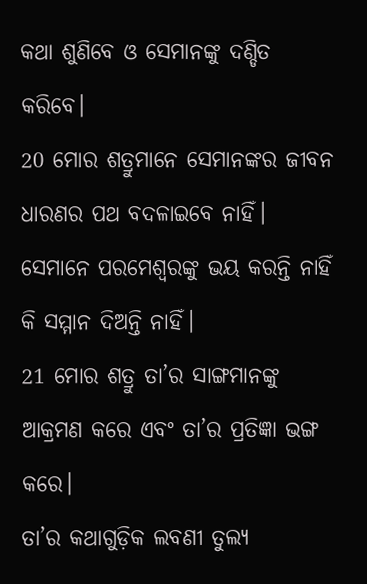କଥା ଶୁଣିବେ ଓ ସେମାନଙ୍କୁ ଦଣ୍ଡିତ କରିବେ।
20 ମୋର ଶତ୍ରୁମାନେ ସେମାନଙ୍କର ଜୀବନ ଧାରଣର ପଥ ବଦଳାଇବେ ନାହିଁ।
ସେମାନେ ପରମେଶ୍ୱରଙ୍କୁ ଭୟ କରନ୍ତି ନାହିଁ କି ସମ୍ମାନ ଦିଅନ୍ତି ନାହିଁ।
21 ମୋର ଶତ୍ରୁ ତା’ର ସାଙ୍ଗମାନଙ୍କୁ ଆକ୍ରମଣ କରେ ଏବଂ ତା’ର ପ୍ରତିଜ୍ଞା ଭଙ୍ଗ କରେ।
ତା’ର କଥାଗୁଡ଼ିକ ଲବଣୀ ତୁଲ୍ୟ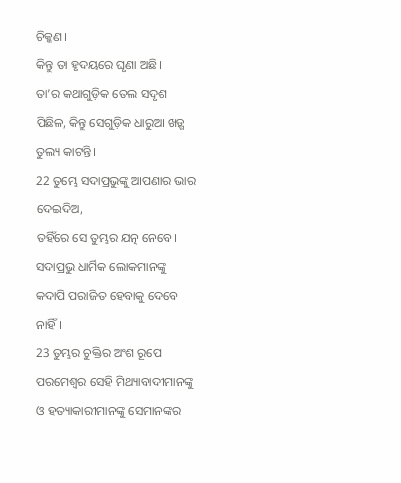ଚିକ୍କଣ।
କିନ୍ତୁ ତା ହୃଦୟରେ ଘୃଣା ଅଛି।
ତା’ର କଥାଗୁଡ଼ିକ ତେଲ ସଦୃଶ ପିଛିଳ, କିନ୍ତୁ ସେଗୁଡ଼ିକ ଧାରୁଆ ଖଡ଼୍ଗ ତୁଲ୍ୟ କାଟନ୍ତି।
22 ତୁମ୍ଭେ ସଦାପ୍ରଭୁଙ୍କୁ ଆପଣାର ଭାର ଦେଇଦିଅ,
ତହିଁରେ ସେ ତୁମ୍ଭର ଯତ୍ନ ନେବେ।
ସଦାପ୍ରଭୁ ଧାର୍ମିକ ଲୋକମାନଙ୍କୁ କଦାପି ପରାଜିତ ହେବାକୁ ଦେବେ ନାହିଁ।
23 ତୁମ୍ଭର ଚୁକ୍ତିର ଅଂଶ ରୂପେ ପରମେଶ୍ୱର ସେହି ମିଥ୍ୟାବାଦୀମାନଙ୍କୁ
ଓ ହତ୍ୟାକାରୀମାନଙ୍କୁ ସେମାନଙ୍କର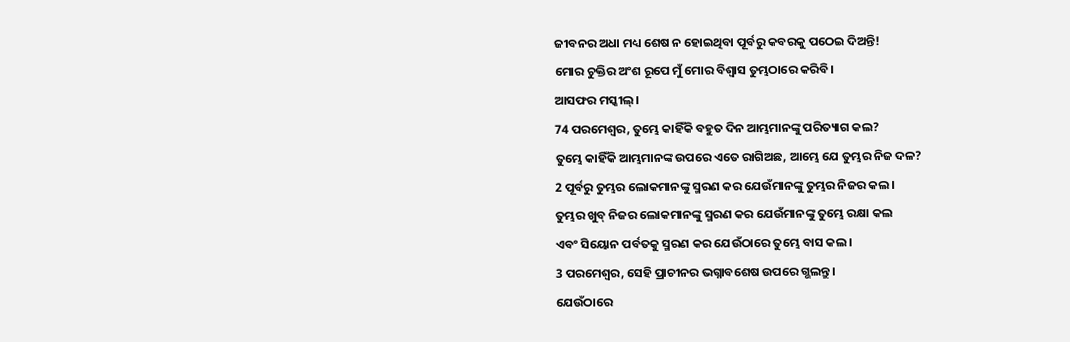ଜୀବନର ଅଧା ମଧ୍ୟ ଶେଷ ନ ହୋଇଥିବା ପୂର୍ବରୁ କବରକୁ ପଠେଇ ଦିଅନ୍ତି!
ମୋର ଚୁକ୍ତିର ଅଂଶ ରୂପେ ମୁଁ ମୋର ବିଶ୍ୱାସ ତୁମ୍ଭଠାରେ କରିବି।
ଆସଫର ମସ୍କୀଲ୍।
74 ପରମେଶ୍ୱର, ତୁମ୍ଭେ କାହିଁକି ବହୁତ ଦିନ ଆମ୍ଭମାନଙ୍କୁ ପରିତ୍ୟାଗ କଲ?
ତୁମ୍ଭେ କାହିଁକି ଆମ୍ଭମାନଙ୍କ ଉପରେ ଏତେ ରାଗିଅଛ, ଆମ୍ଭେ ଯେ ତୁମ୍ଭର ନିଜ ଦଳ?
2 ପୂର୍ବରୁ ତୁମ୍ଭର ଲୋକମାନଙ୍କୁ ସ୍ମରଣ କର ଯେଉଁମାନଙ୍କୁ ତୁମ୍ଭର ନିଜର କଲ।
ତୁମ୍ଭର ଖୁବ୍ ନିଜର ଲୋକମାନଙ୍କୁ ସ୍ମରଣ କର ଯେଉଁମାନଙ୍କୁ ତୁମ୍ଭେ ରକ୍ଷା କଲ
ଏବଂ ସିୟୋନ ପର୍ବତକୁ ସ୍ମରଣ କର ଯେଉଁଠାରେ ତୁମ୍ଭେ ବାସ କଲ।
3 ପରମେଶ୍ୱର, ସେହି ପ୍ରାଚୀନର ଭଗ୍ନାବଶେଷ ଉପରେ ଗ୍ଭଲନ୍ତୁ।
ଯେଉଁଠାରେ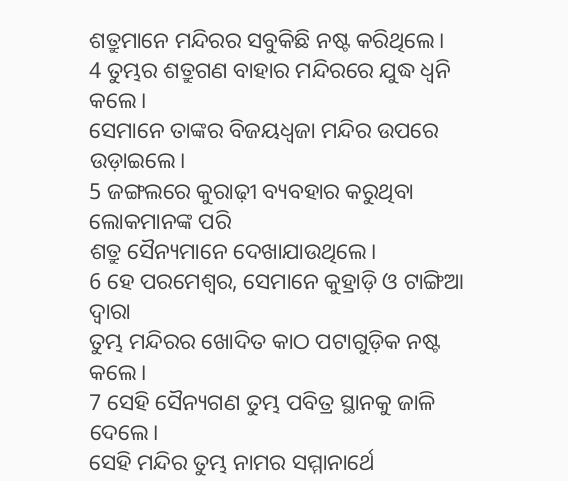ଶତ୍ରୁମାନେ ମନ୍ଦିରର ସବୁକିଛି ନଷ୍ଟ କରିଥିଲେ।
4 ତୁମ୍ଭର ଶତ୍ରୁଗଣ ବାହାର ମନ୍ଦିରରେ ଯୁଦ୍ଧ ଧ୍ୱନି କଲେ।
ସେମାନେ ତାଙ୍କର ବିଜୟଧ୍ୱଜା ମନ୍ଦିର ଉପରେ ଉଡ଼ାଇଲେ।
5 ଜଙ୍ଗଲରେ କୁରାଢ଼ୀ ବ୍ୟବହାର କରୁଥିବା ଲୋକମାନଙ୍କ ପରି
ଶତ୍ରୁ ସୈନ୍ୟମାନେ ଦେଖାଯାଉଥିଲେ।
6 ହେ ପରମେଶ୍ୱର, ସେମାନେ କୁହ୍ରାଡ଼ି ଓ ଟାଙ୍ଗିଆ ଦ୍ୱାରା
ତୁମ୍ଭ ମନ୍ଦିରର ଖୋଦିତ କାଠ ପଟାଗୁଡ଼ିକ ନଷ୍ଟ କଲେ।
7 ସେହି ସୈନ୍ୟଗଣ ତୁମ୍ଭ ପବିତ୍ର ସ୍ଥାନକୁ ଜାଳି ଦେଲେ।
ସେହି ମନ୍ଦିର ତୁମ୍ଭ ନାମର ସମ୍ମାନାର୍ଥେ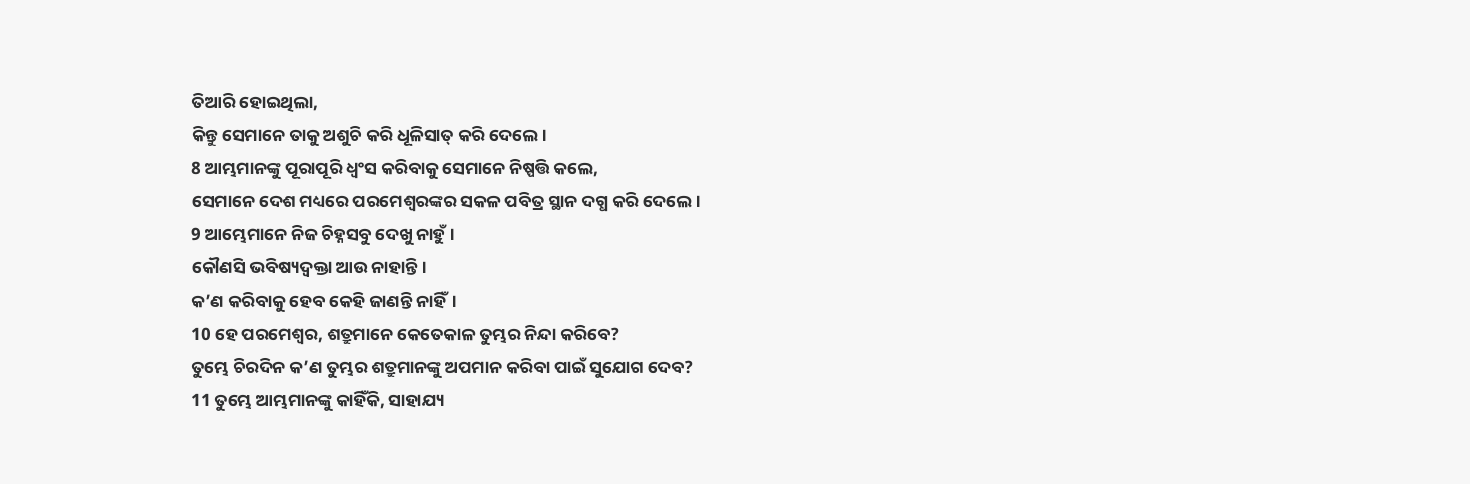ତିଆରି ହୋଇଥିଲା,
କିନ୍ତୁ ସେମାନେ ତାକୁ ଅଶୁଚି କରି ଧୂଳିସାତ୍ କରି ଦେଲେ।
8 ଆମ୍ଭମାନଙ୍କୁ ପୂରାପୂରି ଧ୍ୱଂସ କରିବାକୁ ସେମାନେ ନିଷ୍ପତ୍ତି କଲେ,
ସେମାନେ ଦେଶ ମଧ୍ୟରେ ପରମେଶ୍ୱରଙ୍କର ସକଳ ପବିତ୍ର ସ୍ଥାନ ଦଗ୍ଧ କରି ଦେଲେ।
9 ଆମ୍ଭେମାନେ ନିଜ ଚିହ୍ନସବୁ ଦେଖୁ ନାହୁଁ।
କୌଣସି ଭବିଷ୍ୟଦ୍ବକ୍ତା ଆଉ ନାହାନ୍ତି।
କ’ଣ କରିବାକୁ ହେବ କେହି ଜାଣନ୍ତି ନାହିଁ।
10 ହେ ପରମେଶ୍ୱର, ଶତ୍ରୁମାନେ କେତେକାଳ ତୁମ୍ଭର ନିନ୍ଦା କରିବେ?
ତୁମ୍ଭେ ଚିରଦିନ କ’ଣ ତୁମ୍ଭର ଶତ୍ରୁମାନଙ୍କୁ ଅପମାନ କରିବା ପାଇଁ ସୁଯୋଗ ଦେବ?
11 ତୁମ୍ଭେ ଆମ୍ଭମାନଙ୍କୁ କାହିଁକି, ସାହାଯ୍ୟ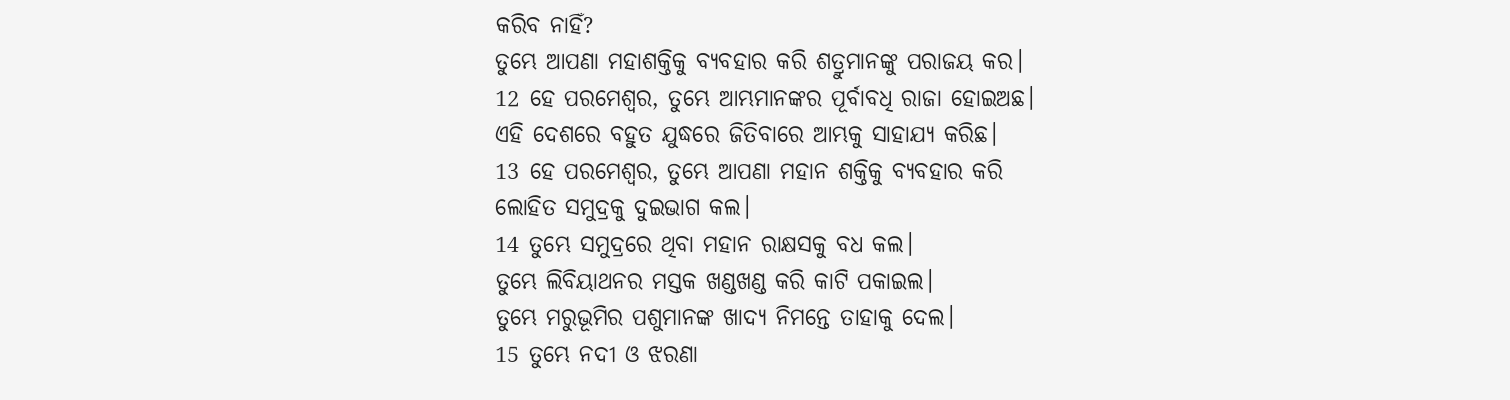କରିବ ନାହିଁ?
ତୁମ୍ଭେ ଆପଣା ମହାଶକ୍ତିକୁ ବ୍ୟବହାର କରି ଶତ୍ରୁମାନଙ୍କୁ ପରାଜୟ କର।
12 ହେ ପରମେଶ୍ୱର, ତୁମ୍ଭେ ଆମ୍ଭମାନଙ୍କର ପୂର୍ବାବଧି ରାଜା ହୋଇଅଛ।
ଏହି ଦେଶରେ ବହୁତ ଯୁଦ୍ଧରେ ଜିତିବାରେ ଆମ୍ଭକୁ ସାହାଯ୍ୟ କରିଛ।
13 ହେ ପରମେଶ୍ୱର, ତୁମ୍ଭେ ଆପଣା ମହାନ ଶକ୍ତିକୁ ବ୍ୟବହାର କରି
ଲୋହିତ ସମୁଦ୍ରକୁ ଦୁଇଭାଗ କଲ।
14 ତୁମ୍ଭେ ସମୁଦ୍ରରେ ଥିବା ମହାନ ରାକ୍ଷସକୁ ବଧ କଲ।
ତୁମ୍ଭେ ଲିବିୟାଥନର ମସ୍ତକ ଖଣ୍ଡଖଣ୍ଡ କରି କାଟି ପକାଇଲ।
ତୁମ୍ଭେ ମରୁଭୂମିର ପଶୁମାନଙ୍କ ଖାଦ୍ୟ ନିମନ୍ତେ ତାହାକୁ ଦେଲ।
15 ତୁମ୍ଭେ ନଦୀ ଓ ଝରଣା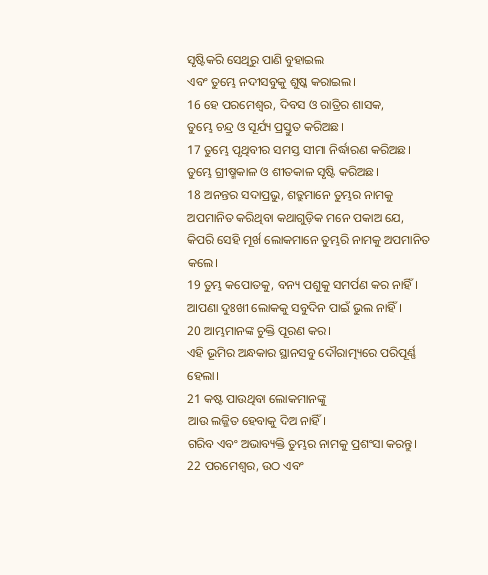ସୃଷ୍ଟିକରି ସେଥିରୁ ପାଣି ବୁହାଇଲ
ଏବଂ ତୁମ୍ଭେ ନଦୀସବୁକୁ ଶୁଷ୍କ କରାଇଲ।
16 ହେ ପରମେଶ୍ୱର, ଦିବସ ଓ ରାତ୍ରିର ଶାସକ,
ତୁମ୍ଭେ ଚନ୍ଦ୍ର ଓ ସୂର୍ଯ୍ୟ ପ୍ରସ୍ତୁତ କରିଅଛ।
17 ତୁମ୍ଭେ ପୃଥିବୀର ସମସ୍ତ ସୀମା ନିର୍ଦ୍ଧାରଣ କରିଅଛ।
ତୁମ୍ଭେ ଗ୍ରୀଷ୍ମକାଳ ଓ ଶୀତକାଳ ସୃଷ୍ଟି କରିଅଛ।
18 ଅନନ୍ତର ସଦାପ୍ରଭୁ, ଶତ୍ରୁମାନେ ତୁମ୍ଭର ନାମକୁ ଅପମାନିତ କରିଥିବା କଥାଗୁଡ଼ିକ ମନେ ପକାଅ ଯେ,
କିପରି ସେହି ମୂର୍ଖ ଲୋକମାନେ ତୁମ୍ଭରି ନାମକୁ ଅପମାନିତ କଲେ।
19 ତୁମ୍ଭ କପୋତକୁ, ବନ୍ୟ ପଶୁକୁ ସମର୍ପଣ କର ନାହିଁ।
ଆପଣା ଦୁଃଖୀ ଲୋକକୁ ସବୁଦିନ ପାଇଁ ଭୁଲ ନାହିଁ।
20 ଆମ୍ଭମାନଙ୍କ ଚୁକ୍ତି ପୂରଣ କର।
ଏହି ଭୂମିର ଅନ୍ଧକାର ସ୍ଥାନସବୁ ଦୌରାତ୍ମ୍ୟରେ ପରିପୂର୍ଣ୍ଣ ହେଲା।
21 କଷ୍ଟ ପାଉଥିବା ଲୋକମାନଙ୍କୁ
ଆଉ ଲଜ୍ଜିତ ହେବାକୁ ଦିଅ ନାହିଁ।
ଗରିବ ଏବଂ ଅଭାବ୍ୟକ୍ତି ତୁମ୍ଭର ନାମକୁ ପ୍ରଶଂସା କରନ୍ତୁ।
22 ପରମେଶ୍ୱର, ଉଠ ଏବଂ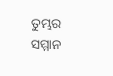ତୁମ୍ଭର ସମ୍ମାନ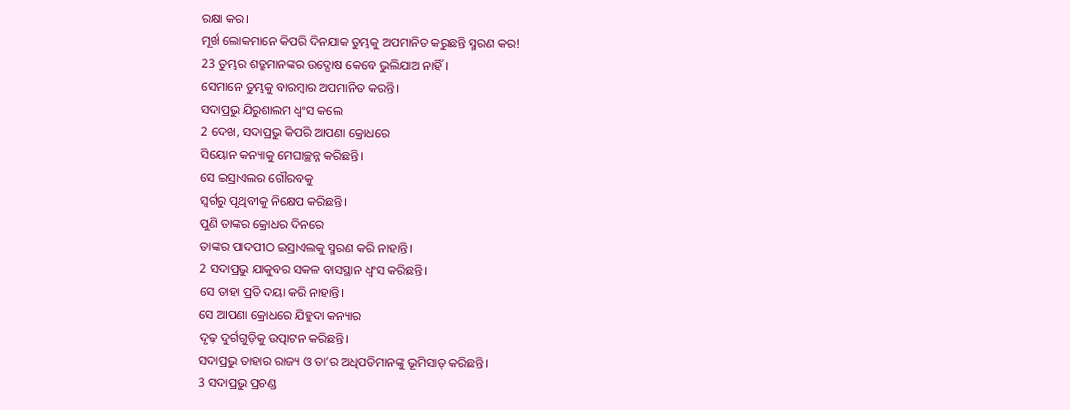ରକ୍ଷା କର।
ମୂର୍ଖ ଲୋକମାନେ କିପରି ଦିନଯାକ ତୁମ୍ଭକୁ ଅପମାନିତ କରୁଛନ୍ତି ସ୍ମରଣ କର!
23 ତୁମ୍ଭର ଶତ୍ରୁମାନଙ୍କର ଉଦ୍ଘୋଷ କେବେ ଭୁଲିଯାଅ ନାହିଁ।
ସେମାନେ ତୁମ୍ଭକୁ ବାରମ୍ବାର ଅପମାନିତ କରନ୍ତି।
ସଦାପ୍ରଭୁ ଯିରୁଶାଲମ ଧ୍ୱଂସ କଲେ
2 ଦେଖ, ସଦାପ୍ରଭୁ କିପରି ଆପଣା କ୍ରୋଧରେ
ସିୟୋନ କନ୍ୟାକୁ ମେଘାଚ୍ଛନ୍ନ କରିଛନ୍ତି।
ସେ ଇସ୍ରାଏଲର ଗୌରବକୁ
ସ୍ୱର୍ଗରୁ ପୃଥିବୀକୁ ନିକ୍ଷେପ କରିଛନ୍ତି।
ପୁଣି ତାଙ୍କର କ୍ରୋଧର ଦିନରେ
ତାଙ୍କର ପାଦପୀଠ ଇସ୍ରାଏଲକୁ ସ୍ମରଣ କରି ନାହାନ୍ତି।
2 ସଦାପ୍ରଭୁ ଯାକୁବର ସକଳ ବାସସ୍ଥାନ ଧ୍ୱଂସ କରିଛନ୍ତି।
ସେ ତାହା ପ୍ରତି ଦୟା କରି ନାହାନ୍ତି।
ସେ ଆପଣା କ୍ରୋଧରେ ଯିହୁଦା କନ୍ୟାର
ଦୃଢ଼ ଦୁର୍ଗଗୁଡ଼ିକୁ ଉତ୍ପାଟନ କରିଛନ୍ତି।
ସଦାପ୍ରଭୁ ତାହାର ରାଜ୍ୟ ଓ ତା’ର ଅଧିପତିମାନଙ୍କୁ ଭୂମିସାତ୍ କରିଛନ୍ତି।
3 ସଦାପ୍ରଭୁ ପ୍ରଚଣ୍ଡ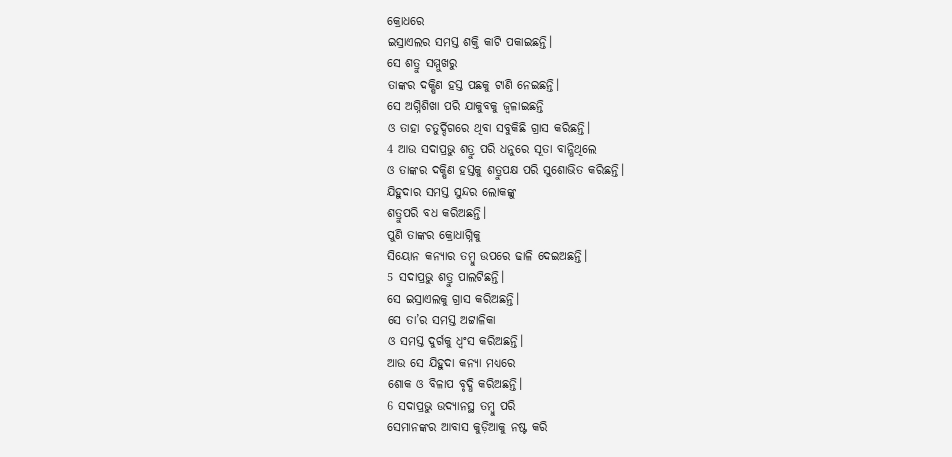କ୍ରୋଧରେ
ଇସ୍ରାଏଲର ସମସ୍ତ ଶକ୍ତି କାଟି ପକାଇଛନ୍ତି।
ସେ ଶତ୍ରୁ ସମ୍ମୁଖରୁ
ତାଙ୍କର ଦକ୍ଷିଣ ହସ୍ତ ପଛକୁ ଟାଣି ନେଇଛନ୍ତି।
ସେ ଅଗ୍ନିଶିଖା ପରି ଯାକୁବକୁ ଜ୍ୱଳାଇଛନ୍ତି
ଓ ତାହା ଚତୁର୍ଦ୍ଦିଗରେ ଥିବା ସବୁକିଛି ଗ୍ରାସ କରିଛନ୍ତି।
4 ଆଉ ସଦାପ୍ରଭୁ ଶତ୍ରୁ ପରି ଧନୁରେ ସୂତା ବାନ୍ଧିଥିଲେ
ଓ ତାଙ୍କର ଦକ୍ଷିଣ ହସ୍ତକୁ ଶତ୍ରୁପକ୍ଷ ପରି ସୁଶୋଭିତ କରିଛନ୍ତି।
ଯିହୁଦାର ସମସ୍ତ ସୁନ୍ଦର ଲୋକଙ୍କୁ
ଶତ୍ରୁପରି ବଧ କରିଅଛନ୍ତି।
ପୁଣି ତାଙ୍କର କ୍ରୋଧାଗ୍ନିକୁ
ସିୟୋନ କନ୍ୟାର ତମ୍ବୁ ଉପରେ ଢାଳି ଦେଇଅଛନ୍ତି।
5 ସଦାପ୍ରଭୁ ଶତ୍ରୁ ପାଲଟିଛନ୍ତି।
ସେ ଇସ୍ରାଏଲକୁ ଗ୍ରାସ କରିଅଛନ୍ତି।
ସେ ତା’ର ସମସ୍ତ ଅଟ୍ଟାଳିକା
ଓ ସମସ୍ତ ଦୁର୍ଗକୁ ଧ୍ୱଂସ କରିଅଛନ୍ତି।
ଆଉ ସେ ଯିହୁଦା କନ୍ୟା ମଧ୍ୟରେ
ଶୋକ ଓ ବିଳାପ ବୃଦ୍ଧି କରିଅଛନ୍ତି।
6 ସଦାପ୍ରଭୁ ଉଦ୍ୟାନସ୍ଥ ତମ୍ବୁ ପରି
ସେମାନଙ୍କର ଆବାସ କୁଡ଼ିଆକୁ ନଷ୍ଟ କରି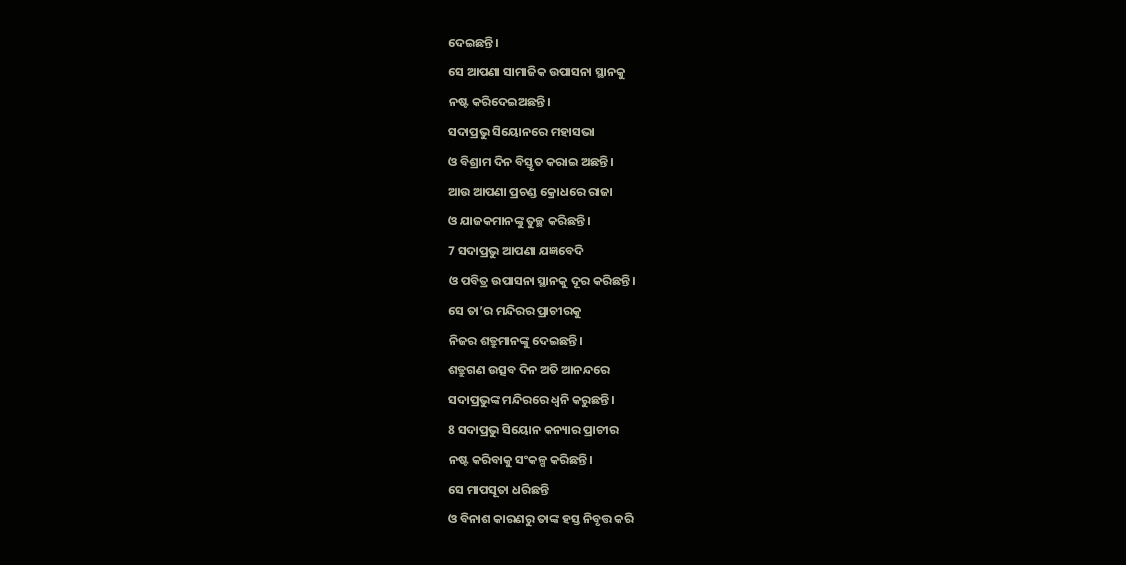ଦେଇଛନ୍ତି।
ସେ ଆପଣା ସାମାଜିକ ଉପାସନା ସ୍ଥାନକୁ
ନଷ୍ଟ କରିଦେଇଅଛନ୍ତି।
ସଦାପ୍ରଭୁ ସିୟୋନରେ ମହାସଭା
ଓ ବିଶ୍ରାମ ଦିନ ବିସ୍ତୃତ କରାଇ ଅଛନ୍ତି।
ଆଉ ଆପଣା ପ୍ରଚଣ୍ଡ କ୍ରୋଧରେ ରାଜା
ଓ ଯାଜକମାନଙ୍କୁ ତୁଚ୍ଛ କରିଛନ୍ତି।
7 ସଦାପ୍ରଭୁ ଆପଣା ଯଜ୍ଞବେଦି
ଓ ପବିତ୍ର ଉପାସନା ସ୍ଥାନକୁ ଦୂର କରିଛନ୍ତି।
ସେ ତା’ର ମନ୍ଦିରର ପ୍ରାଚୀରକୁ
ନିଜର ଶତ୍ରୁମାନଙ୍କୁ ଦେଇଛନ୍ତି।
ଶତ୍ରୁଗଣ ଉତ୍ସବ ଦିନ ଅତି ଆନନ୍ଦରେ
ସଦାପ୍ରଭୁଙ୍କ ମନ୍ଦିରରେ ଧ୍ୱନି କରୁଛନ୍ତି।
8 ସଦାପ୍ରଭୁ ସିୟୋନ କନ୍ୟାର ପ୍ରାଚୀର
ନଷ୍ଟ କରିବାକୁ ସଂକଳ୍ପ କରିଛନ୍ତି।
ସେ ମାପସୂତା ଧରିଛନ୍ତି
ଓ ବିନାଶ କାରଣରୁ ତାଙ୍କ ହସ୍ତ ନିବୃତ୍ତ କରି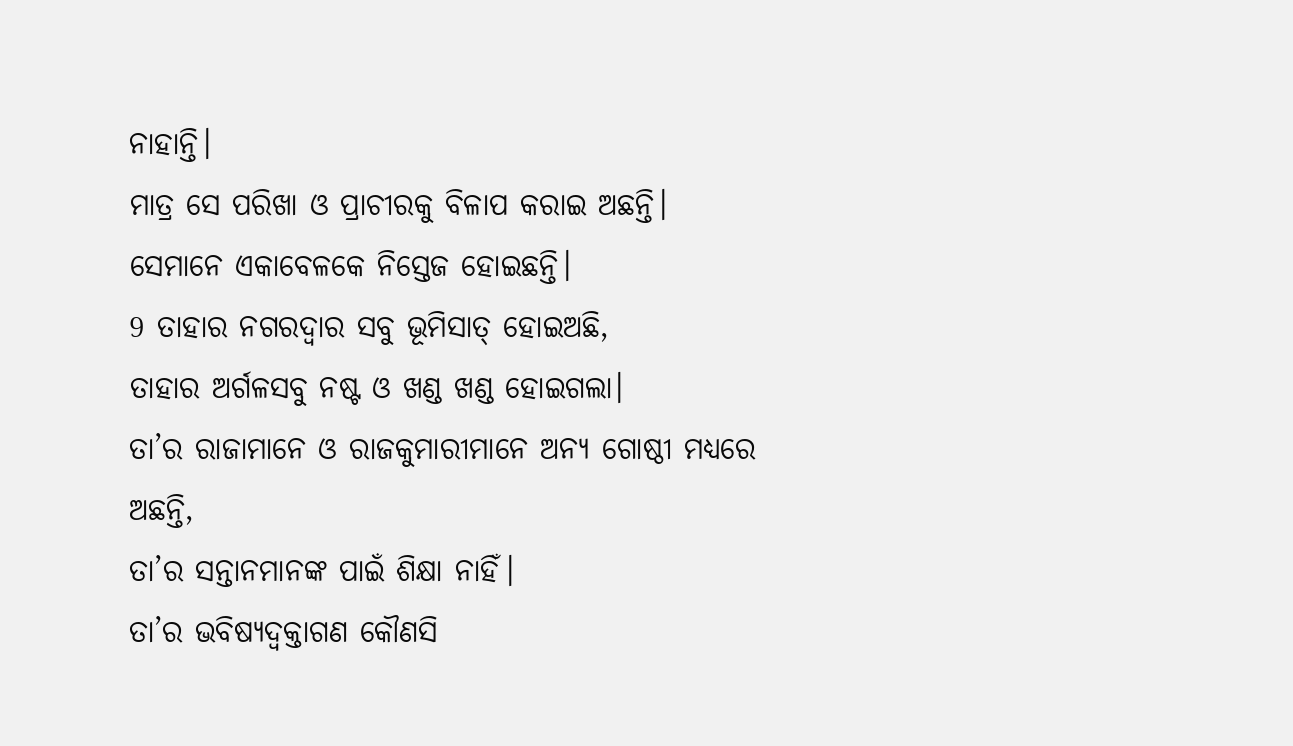ନାହାନ୍ତି।
ମାତ୍ର ସେ ପରିଖା ଓ ପ୍ରାଚୀରକୁ ବିଳାପ କରାଇ ଅଛନ୍ତି।
ସେମାନେ ଏକାବେଳକେ ନିସ୍ତେଜ ହୋଇଛନ୍ତି।
9 ତାହାର ନଗରଦ୍ୱାର ସବୁ ଭୂମିସାତ୍ ହୋଇଅଛି,
ତାହାର ଅର୍ଗଳସବୁ ନଷ୍ଟ ଓ ଖଣ୍ଡ ଖଣ୍ଡ ହୋଇଗଲା।
ତା’ର ରାଜାମାନେ ଓ ରାଜକୁମାରୀମାନେ ଅନ୍ୟ ଗୋଷ୍ଠୀ ମଧ୍ୟରେ ଅଛନ୍ତି,
ତା’ର ସନ୍ତାନମାନଙ୍କ ପାଇଁ ଶିକ୍ଷା ନାହିଁ।
ତା’ର ଭବିଷ୍ୟଦ୍ବକ୍ତାଗଣ କୌଣସି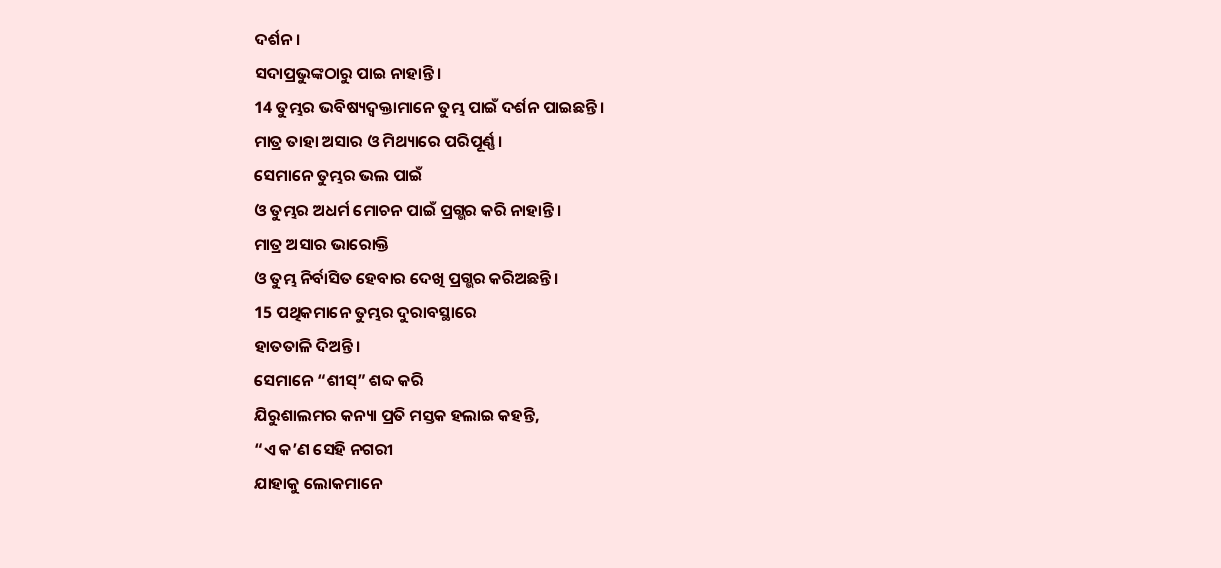ଦର୍ଶନ।
ସଦାପ୍ରଭୁଙ୍କଠାରୁ ପାଇ ନାହାନ୍ତି।
14 ତୁମ୍ଭର ଭବିଷ୍ୟଦ୍ବକ୍ତାମାନେ ତୁମ୍ଭ ପାଇଁ ଦର୍ଶନ ପାଇଛନ୍ତି।
ମାତ୍ର ତାହା ଅସାର ଓ ମିଥ୍ୟାରେ ପରିପୂର୍ଣ୍ଣ।
ସେମାନେ ତୁମ୍ଭର ଭଲ ପାଇଁ
ଓ ତୁମ୍ଭର ଅଧର୍ମ ମୋଚନ ପାଇଁ ପ୍ରଗ୍ଭର କରି ନାହାନ୍ତି।
ମାତ୍ର ଅସାର ଭାରୋକ୍ତି
ଓ ତୁମ୍ଭ ନିର୍ବାସିତ ହେବାର ଦେଖି ପ୍ରଗ୍ଭର କରିଅଛନ୍ତି।
15 ପଥିକମାନେ ତୁମ୍ଭର ଦୁରାବସ୍ଥାରେ
ହାତତାଳି ଦିଅନ୍ତି।
ସେମାନେ “ଶୀସ୍” ଶବ୍ଦ କରି
ଯିରୁଶାଲମର କନ୍ୟା ପ୍ରତି ମସ୍ତକ ହଲାଇ କହନ୍ତି,
“ଏ କ’ଣ ସେହି ନଗରୀ
ଯାହାକୁ ଲୋକମାନେ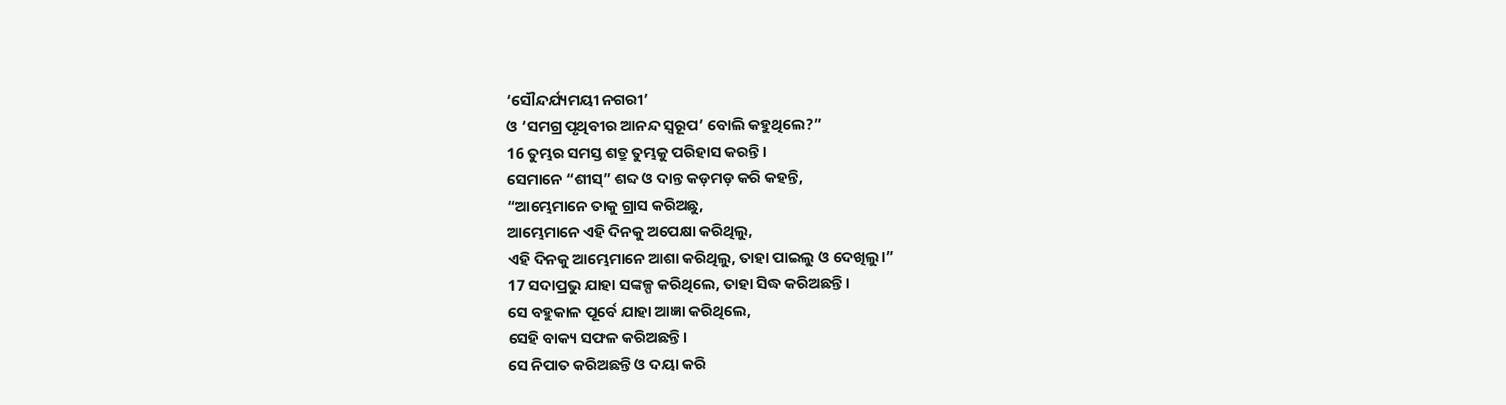‘ସୌନ୍ଦର୍ଯ୍ୟମୟୀ ନଗରୀ’
ଓ ‘ସମଗ୍ର ପୃଥିବୀର ଆନନ୍ଦ ସ୍ୱରୂପ’ ବୋଲି କହୁଥିଲେ?”
16 ତୁମ୍ଭର ସମସ୍ତ ଶତ୍ରୁ ତୁମ୍ଭକୁ ପରିହାସ କରନ୍ତି।
ସେମାନେ “ଶୀସ୍” ଶବ୍ଦ ଓ ଦାନ୍ତ କଡ଼ମଡ଼ କରି କହନ୍ତି,
“ଆମ୍ଭେମାନେ ତାକୁ ଗ୍ରାସ କରିଅଛୁ,
ଆମ୍ଭେମାନେ ଏହି ଦିନକୁ ଅପେକ୍ଷା କରିଥିଲୁ,
ଏହି ଦିନକୁ ଆମ୍ଭେମାନେ ଆଶା କରିଥିଲୁ, ତାହା ପାଇଲୁ ଓ ଦେଖିଲୁ।”
17 ସଦାପ୍ରଭୁ ଯାହା ସଙ୍କଳ୍ପ କରିଥିଲେ, ତାହା ସିଦ୍ଧ କରିଅଛନ୍ତି।
ସେ ବହୁକାଳ ପୂର୍ବେ ଯାହା ଆଜ୍ଞା କରିଥିଲେ,
ସେହି ବାକ୍ୟ ସଫଳ କରିଅଛନ୍ତି।
ସେ ନିପାତ କରିଅଛନ୍ତି ଓ ଦୟା କରି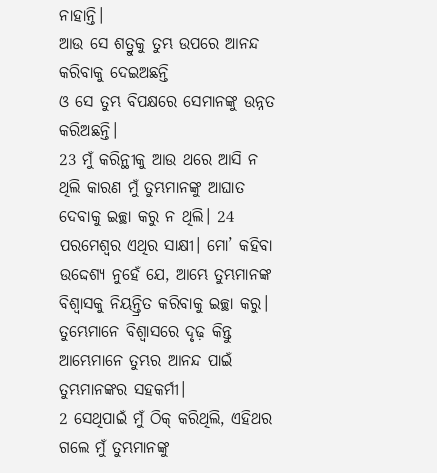ନାହାନ୍ତି।
ଆଉ ସେ ଶତ୍ରୁକୁ ତୁମ୍ଭ ଉପରେ ଆନନ୍ଦ କରିବାକୁ ଦେଇଅଛନ୍ତି
ଓ ସେ ତୁମ୍ଭ ବିପକ୍ଷରେ ସେମାନଙ୍କୁ ଉନ୍ନତ କରିଅଛନ୍ତି।
23 ମୁଁ କରିନ୍ଥୀକୁ ଆଉ ଥରେ ଆସି ନ ଥିଲି କାରଣ ମୁଁ ତୁମ୍ଭମାନଙ୍କୁ ଆଘାତ ଦେବାକୁ ଇଚ୍ଛା କରୁ ନ ଥିଲି। 24 ପରମେଶ୍ୱର ଏଥିର ସାକ୍ଷୀ। ମୋ’ କହିବା ଉଦ୍ଦେଶ୍ୟ ନୁହେଁ ଯେ, ଆମ୍ଭେ ତୁମ୍ଭମାନଙ୍କ ବିଶ୍ୱାସକୁ ନିୟନ୍ତ୍ରିତ କରିବାକୁ ଇଚ୍ଛା କରୁ। ତୁମ୍ଭେମାନେ ବିଶ୍ୱାସରେ ଦୃଢ଼ କିନ୍ତୁ ଆମ୍ଭେମାନେ ତୁମ୍ଭର ଆନନ୍ଦ ପାଇଁ ତୁମ୍ଭମାନଙ୍କର ସହକର୍ମୀ।
2 ସେଥିପାଇଁ ମୁଁ ଠିକ୍ କରିଥିଲି, ଏହିଥର ଗଲେ ମୁଁ ତୁମ୍ଭମାନଙ୍କୁ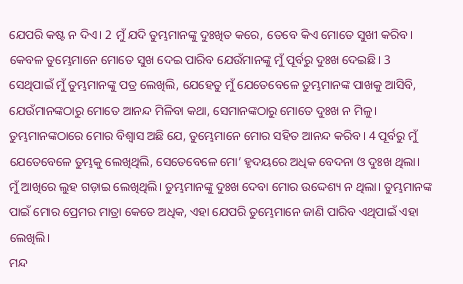ଯେପରି କଷ୍ଟ ନ ଦିଏ। 2 ମୁଁ ଯଦି ତୁମ୍ଭମାନଙ୍କୁ ଦୁଃଖିତ କରେ, ତେବେ କିଏ ମୋତେ ସୁଖୀ କରିବ। କେବଳ ତୁମ୍ଭେମାନେ ମୋତେ ସୁଖ ଦେଇ ପାରିବ ଯେଉଁମାନଙ୍କୁ ମୁଁ ପୂର୍ବରୁ ଦୁଃଖ ଦେଇଛି। 3 ସେଥିପାଇଁ ମୁଁ ତୁମ୍ଭମାନଙ୍କୁ ପତ୍ର ଲେଖିଲି, ଯେହେତୁ ମୁଁ ଯେତେବେଳେ ତୁମ୍ଭମାନଙ୍କ ପାଖକୁ ଆସିବି, ଯେଉଁମାନଙ୍କଠାରୁ ମୋତେ ଆନନ୍ଦ ମିଳିବା କଥା, ସେମାନଙ୍କଠାରୁ ମୋତେ ଦୁଃଖ ନ ମିଳୁ। ତୁମ୍ଭମାନଙ୍କଠାରେ ମୋର ବିଶ୍ୱାସ ଅଛି ଯେ, ତୁମ୍ଭେମାନେ ମୋର ସହିତ ଆନନ୍ଦ କରିବ। 4 ପୂର୍ବରୁ ମୁଁ ଯେତେବେଳେ ତୁମ୍ଭକୁ ଲେଖିଥିଲି, ସେତେବେଳେ ମୋ’ ହୃଦୟରେ ଅଧିକ ବେଦନା ଓ ଦୁଃଖ ଥିଲା। ମୁଁ ଆଖିରେ ଲୁହ ଗଡ଼ାଇ ଲେଖିଥିଲି। ତୁମ୍ଭମାନଙ୍କୁ ଦୁଃଖ ଦେବା ମୋର ଉଦ୍ଦେଶ୍ୟ ନ ଥିଲା। ତୁମ୍ଭମାନଙ୍କ ପାଇଁ ମୋର ପ୍ରେମର ମାତ୍ରା କେତେ ଅଧିକ, ଏହା ଯେପରି ତୁମ୍ଭେମାନେ ଜାଣି ପାରିବ ଏଥିପାଇଁ ଏହା ଲେଖିଲି।
ମନ୍ଦ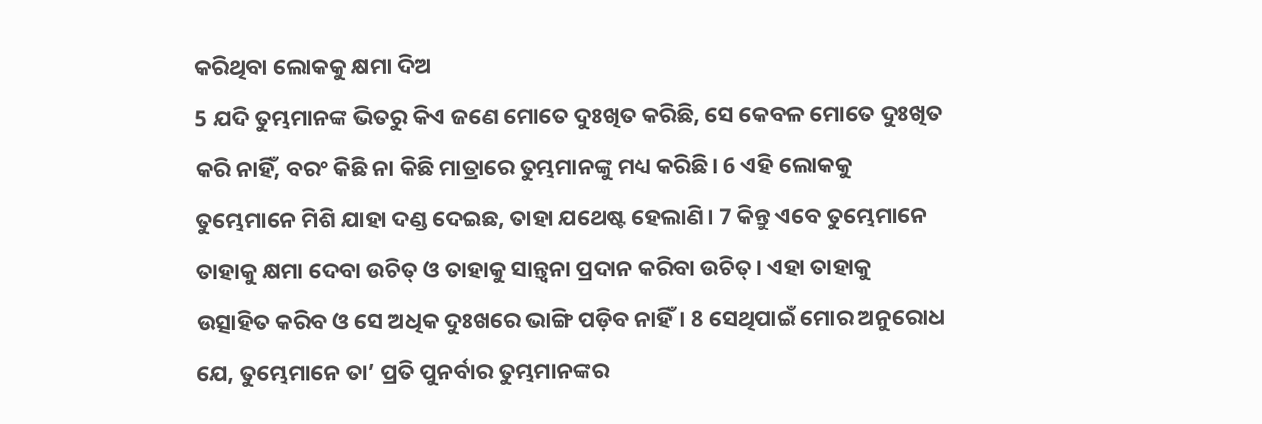କରିଥିବା ଲୋକକୁ କ୍ଷମା ଦିଅ
5 ଯଦି ତୁମ୍ଭମାନଙ୍କ ଭିତରୁ କିଏ ଜଣେ ମୋତେ ଦୁଃଖିତ କରିଛି, ସେ କେବଳ ମୋତେ ଦୁଃଖିତ କରି ନାହିଁ, ବରଂ କିଛି ନା କିଛି ମାତ୍ରାରେ ତୁମ୍ଭମାନଙ୍କୁ ମଧ୍ୟ କରିଛି। 6 ଏହି ଲୋକକୁ ତୁମ୍ଭେମାନେ ମିଶି ଯାହା ଦଣ୍ଡ ଦେଇଛ, ତାହା ଯଥେଷ୍ଟ ହେଲାଣି। 7 କିନ୍ତୁ ଏବେ ତୁମ୍ଭେମାନେ ତାହାକୁ କ୍ଷମା ଦେବା ଉଚିତ୍ ଓ ତାହାକୁ ସାନ୍ତ୍ୱନା ପ୍ରଦାନ କରିବା ଉଚିତ୍। ଏହା ତାହାକୁ ଉତ୍ସାହିତ କରିବ ଓ ସେ ଅଧିକ ଦୁଃଖରେ ଭାଙ୍ଗି ପଡ଼ିବ ନାହିଁ। 8 ସେଥିପାଇଁ ମୋର ଅନୁରୋଧ ଯେ, ତୁମ୍ଭେମାନେ ତା’ ପ୍ରତି ପୁନର୍ବାର ତୁମ୍ଭମାନଙ୍କର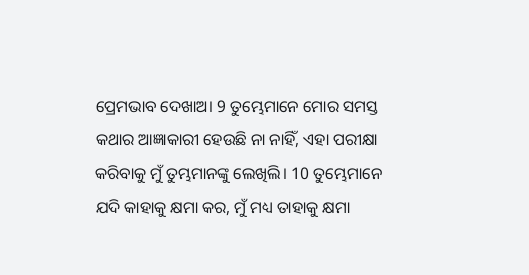ପ୍ରେମଭାବ ଦେଖାଅ। 9 ତୁମ୍ଭେମାନେ ମୋର ସମସ୍ତ କଥାର ଆଜ୍ଞାକାରୀ ହେଉଛି ନା ନାହିଁ, ଏହା ପରୀକ୍ଷା କରିବାକୁ ମୁଁ ତୁମ୍ଭମାନଙ୍କୁ ଲେଖିଲି। 10 ତୁମ୍ଭେମାନେ ଯଦି କାହାକୁ କ୍ଷମା କର, ମୁଁ ମଧ୍ୟ ତାହାକୁ କ୍ଷମା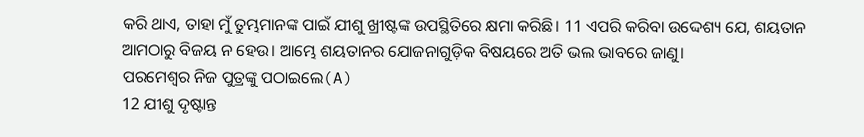କରି ଥାଏ, ତାହା ମୁଁ ତୁମ୍ଭମାନଙ୍କ ପାଇଁ ଯୀଶୁ ଖ୍ରୀଷ୍ଟଙ୍କ ଉପସ୍ଥିତିରେ କ୍ଷମା କରିଛି। 11 ଏପରି କରିବା ଉଦ୍ଦେଶ୍ୟ ଯେ, ଶୟତାନ ଆମଠାରୁ ବିଜୟ ନ ହେଉ। ଆମ୍ଭେ ଶୟତାନର ଯୋଜନାଗୁଡ଼ିକ ବିଷୟରେ ଅତି ଭଲ ଭାବରେ ଜାଣୁ।
ପରମେଶ୍ୱର ନିଜ ପୁତ୍ରଙ୍କୁ ପଠାଇଲେ(A)
12 ଯୀଶୁ ଦୃଷ୍ଟାନ୍ତ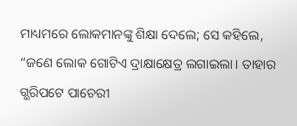ମାଧ୍ୟମରେ ଲୋକମାନଙ୍କୁ ଶିକ୍ଷା ଦେଲେ; ସେ କହିଲେ, “ଜଣେ ଲୋକ ଗୋଟିଏ ଦ୍ରାକ୍ଷାକ୍ଷେତ୍ର ଲଗାଇଲା। ତାହାର ଗ୍ଭରିପଟେ ପାଚେରୀ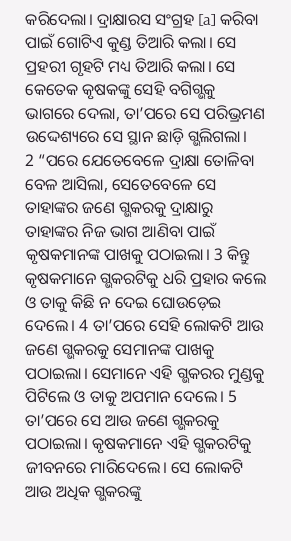କରିଦେଲା। ଦ୍ରାକ୍ଷାରସ ସଂଗ୍ରହ [a] କରିବା ପାଇଁ ଗୋଟିଏ କୁଣ୍ଡ ତିଆରି କଲା। ସେ ପ୍ରହରୀ ଗୃହଟି ମଧ୍ୟ ତିଆରି କଲା। ସେ କେତେକ କୃଷକଙ୍କୁ ସେହି ବଗିଗ୍ଭକୁ ଭାଗରେ ଦେଲା, ତା’ପରେ ସେ ପରିଭ୍ରମଣ ଉଦ୍ଦେଶ୍ୟରେ ସେ ସ୍ଥାନ ଛାଡ଼ି ଗ୍ଭଲିଗଲା।
2 “ପରେ ଯେତେବେଳେ ଦ୍ରାକ୍ଷା ତୋଳିବା ବେଳ ଆସିଲା, ସେତେବେଳେ ସେ ତାହାଙ୍କର ଜଣେ ଗ୍ଭକରକୁ ଦ୍ରାକ୍ଷାରୁ ତାହାଙ୍କର ନିଜ ଭାଗ ଆଣିବା ପାଇଁ କୃଷକମାନଙ୍କ ପାଖକୁ ପଠାଇଲା। 3 କିନ୍ତୁ କୃଷକମାନେ ଗ୍ଭକରଟିକୁ ଧରି ପ୍ରହାର କଲେ ଓ ତାକୁ କିଛି ନ ଦେଇ ଘୋଉଡ଼େଇ ଦେଲେ। 4 ତା’ପରେ ସେହି ଲୋକଟି ଆଉ ଜଣେ ଗ୍ଭକରକୁ ସେମାନଙ୍କ ପାଖକୁ ପଠାଇଲା। ସେମାନେ ଏହି ଗ୍ଭକରର ମୁଣ୍ଡକୁ ପିଟିଲେ ଓ ତାକୁ ଅପମାନ ଦେଲେ। 5 ତା’ପରେ ସେ ଆଉ ଜଣେ ଗ୍ଭକରକୁ ପଠାଇଲା। କୃଷକମାନେ ଏହି ଗ୍ଭକରଟିକୁ ଜୀବନରେ ମାରିଦେଲେ। ସେ ଲୋକଟି ଆଉ ଅଧିକ ଗ୍ଭକରଙ୍କୁ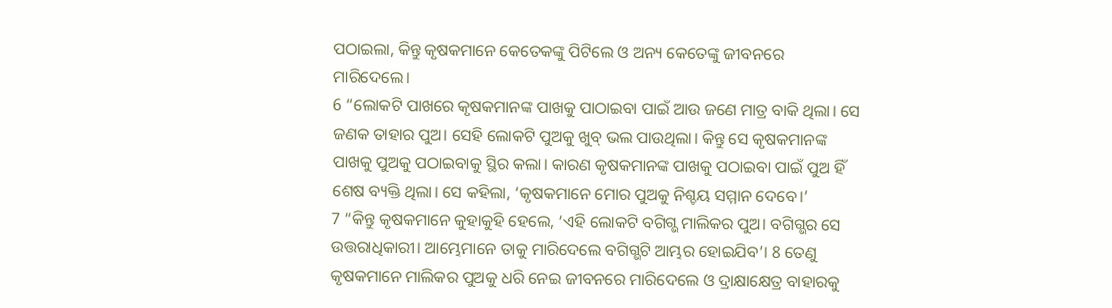ପଠାଇଲା, କିନ୍ତୁ କୃଷକମାନେ କେତେକଙ୍କୁ ପିଟିଲେ ଓ ଅନ୍ୟ କେତେଙ୍କୁ ଜୀବନରେ ମାରିଦେଲେ।
6 “ଲୋକଟି ପାଖରେ କୃଷକମାନଙ୍କ ପାଖକୁ ପାଠାଇବା ପାଇଁ ଆଉ ଜଣେ ମାତ୍ର ବାକି ଥିଲା। ସେ ଜଣକ ତାହାର ପୁଅ। ସେହି ଲୋକଟି ପୁଅକୁ ଖୁବ୍ ଭଲ ପାଉଥିଲା। କିନ୍ତୁ ସେ କୃଷକମାନଙ୍କ ପାଖକୁ ପୁଅକୁ ପଠାଇବାକୁ ସ୍ଥିର କଲା। କାରଣ କୃଷକମାନଙ୍କ ପାଖକୁ ପଠାଇବା ପାଇଁ ପୁଅ ହିଁ ଶେଷ ବ୍ୟକ୍ତି ଥିଲା। ସେ କହିଲା, ‘କୃଷକମାନେ ମୋର ପୁଅକୁ ନିଶ୍ଚୟ ସମ୍ମାନ ଦେବେ।’
7 “କିନ୍ତୁ କୃଷକମାନେ କୁହାକୁହି ହେଲେ, ‘ଏହି ଲୋକଟି ବଗିଗ୍ଭ ମାଲିକର ପୁଅ। ବଗିଗ୍ଭର ସେ ଉତ୍ତରାଧିକାରୀ। ଆମ୍ଭେମାନେ ତାକୁ ମାରିଦେଲେ ବଗିଗ୍ଭଟି ଆମ୍ଭର ହୋଇଯିବ’। 8 ତେଣୁ କୃଷକମାନେ ମାଲିକର ପୁଅକୁ ଧରି ନେଇ ଜୀବନରେ ମାରିଦେଲେ ଓ ଦ୍ରାକ୍ଷାକ୍ଷେତ୍ର ବାହାରକୁ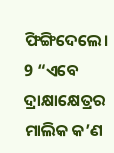ଫିଙ୍ଗିଦେଲେ।
9 “ଏବେ ଦ୍ରାକ୍ଷାକ୍ଷେତ୍ରର ମାଲିକ କ’ଣ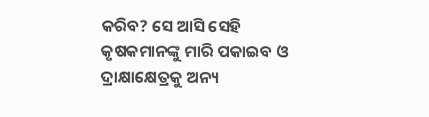କରିବ? ସେ ଆସି ସେହି କୃଷକମାନଙ୍କୁ ମାରି ପକାଇବ ଓ ଦ୍ରାକ୍ଷାକ୍ଷେତ୍ରକୁ ଅନ୍ୟ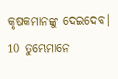କୃଷକମାନଙ୍କୁ ଦେଇଦେବ। 10 ତୁମ୍ଭେମାନେ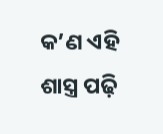କ’ଣ ଏହି ଶାସ୍ତ୍ର ପଢ଼ି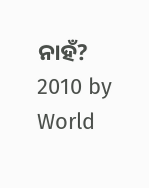ନାହଁ?
2010 by World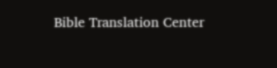Bible Translation Center